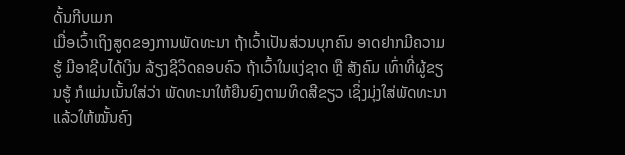ດັ້ນກີບເມກ
ເມື່ອເວົ້າເຖິງສູດຂອງການພັດທະນາ ຖ້າເວົ້າເປັນສ່ວນບຸກຄົນ ອາດຢາກມີຄວາມຮູ້ ມີອາຊີບໄດ້ເງິນ ລ້ຽງຊີວິດຄອບຄົວ ຖ້າເວົ້າໃນແງ່ຊາດ ຫຼື ສັງຄົມ ເທົ່າທີ່ຜູ້ຂຽນຮູ້ ກໍແມ່ນເນັ້ນໃສ່ວ່າ ພັດທະນາໃຫ້ຍືນຍົງຕາມທິດສີຂຽວ ເຊິ່ງມຸ່ງໃສ່ພັດທະນາແລ້ວໃຫ້ໝັ້ນຄົງ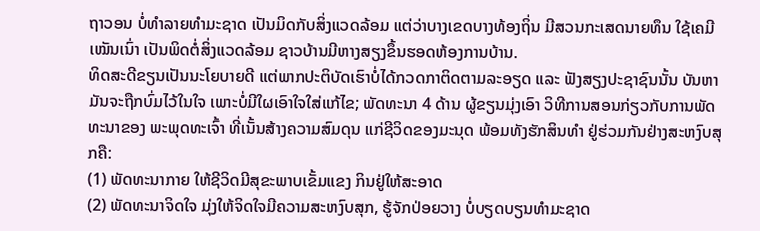ຖາວອນ ບໍ່ທຳລາຍທຳມະຊາດ ເປັນມິດກັບສິ່ງແວດລ້ອມ ແຕ່ວ່າບາງເຂດບາງທ້ອງຖິ່ນ ມີສວນກະເສດນາຍທຶນ ໃຊ້ເຄມີເໝັນເນົ່າ ເປັນພິດຕໍ່ສິ່ງແວດລ້ອມ ຊາວບ້ານມີຫາງສຽງຂຶ້ນຮອດຫ້ອງການບ້ານ.
ທິດສະດີຂຽນເປັນນະໂຍບາຍດີ ແຕ່ພາກປະຕິບັດເຮົາບໍ່ໄດ້ກວດກາຕິດຕາມລະອຽດ ແລະ ຟັງສຽງປະຊາຊົນນັ້ນ ບັນຫາມັນຈະຖືກບົ່ມໄວ້ໃນໃຈ ເພາະບໍ່ມີໃຜເອົາໃຈໃສ່ແກ້ໄຂ; ພັດທະນາ 4 ດ້ານ ຜູ້ຂຽນມຸ່ງເອົາ ວິທີການສອນກ່ຽວກັບການພັດທະນາຂອງ ພະພຸດທະເຈົ້າ ທີ່ເນັ້ນສ້າງຄວາມສົມດຸນ ແກ່ຊີວິດຂອງມະນຸດ ພ້ອມທັງຮັກສິນທຳ ຢູ່ຮ່ວມກັນຢ່າງສະຫງົບສຸກຄື:
(1) ພັດທະນາກາຍ ໃຫ້ຊີວິດມີສຸຂະພາບເຂັ້ມແຂງ ກິນຢູ່ໃຫ້ສະອາດ
(2) ພັດທະນາຈິດໃຈ ມຸ່ງໃຫ້ຈິດໃຈມີຄວາມສະຫງົບສຸກ, ຮູ້ຈັກປ່ອຍວາງ ບໍ່ບຽດບຽນທຳມະຊາດ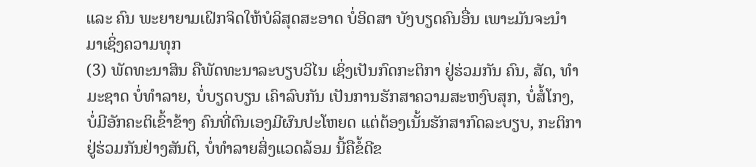ແລະ ຄົນ ພະຍາຍາມເຝິກຈິດໃຫ້ບໍລິສຸດສະອາດ ບໍ່ອິດສາ ບັງບຽດຄົນອື່ນ ເພາະມັນຈະນຳມາເຊິ່ງຄວາມທຸກ
(3) ພັດທະນາສິນ ຄືພັດທະນາລະບຽບວິໄນ ເຊິ່ງເປັນກົດກະຕິກາ ຢູ່ຮ່ວມກັນ ຄົນ, ສັດ, ທຳມະຊາດ ບໍ່ທຳລາຍ, ບໍ່ບຽດບຽນ ເຄົາລົບກັນ ເປັນການຮັກສາຄວາມສະຫງົບສຸກ, ບໍ່ສໍ້ໂກງ, ບໍ່ມີອັກຄະຕິເຂົ້າຂ້າງ ຄົນທີ່ຕົນເອງມີຜົນປະໂຫຍດ ແຕ່ຕ້ອງເນັ້ນຮັກສາກົດລະບຽບ, ກະຕິກາຢູ່ຮ່ວມກັນຢ່າງສັນຕິ, ບໍ່ທຳລາຍສິ່ງແວດລ້ອມ ນີ້ຄືຂໍ້ດີຂ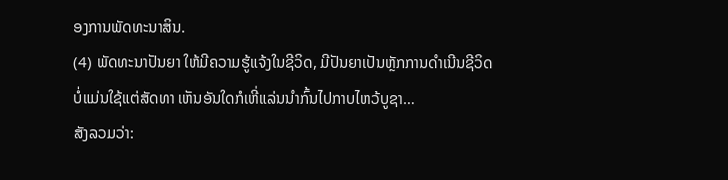ອງການພັດທະນາສິນ.
(4) ພັດທະນາປັນຍາ ໃຫ້ມີຄວາມຮູ້ແຈ້ງໃນຊີວິດ, ມີປັນຍາເປັນຫຼັກການດຳເນີນຊີວິດ ບໍ່ແມ່ນໃຊ້ແຕ່ສັດທາ ເຫັນອັນໃດກໍເຫີ່ແລ່ນນຳກົ້ນໄປກາບໄຫວ້ບູຊາ…
ສັງລວມວ່າ: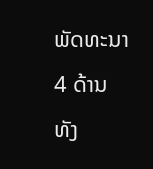ພັດທະນາ 4 ດ້ານ ທັງ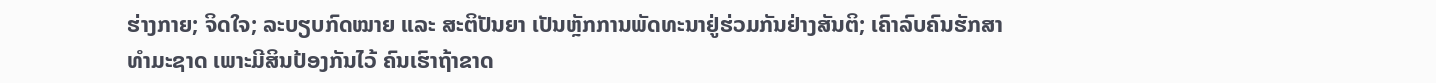ຮ່າງກາຍ; ຈິດໃຈ; ລະບຽບກົດໝາຍ ແລະ ສະຕິປັນຍາ ເປັນຫຼັກການພັດທະນາຢູ່ຮ່ວມກັນຢ່າງສັນຕິ; ເຄົາລົບຄົນຮັກສາທຳມະຊາດ ເພາະມີສິນປ້ອງກັນໄວ້ ຄົນເຮົາຖ້າຂາດ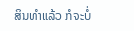ສິນທຳແລ້ວ ກໍຈະບໍ່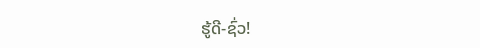ຮູ້ດີ-ຊົ່ວ!